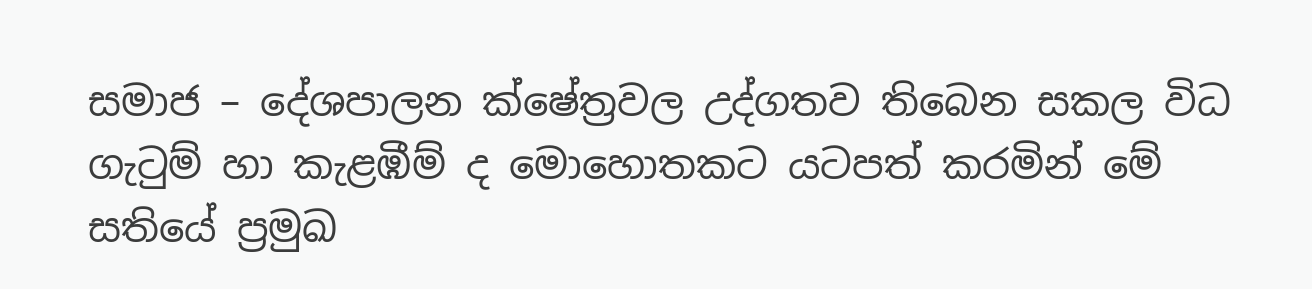සමාජ – දේශපාලන ක්ෂේත්‍රවල උද්ගතව තිබෙන සකල විධ ගැටුම් හා කැළඹීම් ද මොහොතකට යටපත් කරමින් මේ සතියේ ප්‍රමුඛ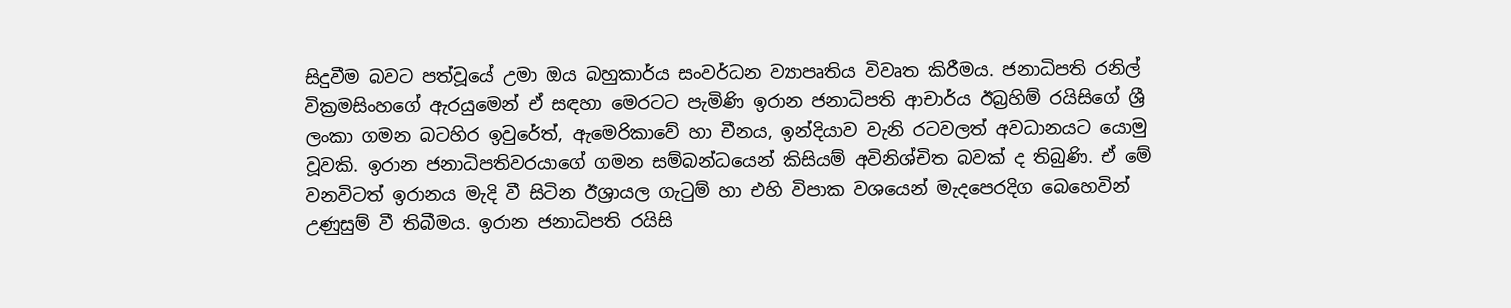සිදුවීම බවට පත්වූයේ උමා ඔය බහුකාර්ය සංවර්ධන ව්‍යාපෘතිය විවෘත කිරීමය. ජනාධිපති රනිල් වික්‍රමසිංහගේ ඇරයුමෙන් ඒ සඳහා මෙරටට පැමිණි ඉරාන ජනාධිපති ආචාර්ය ඊබ්‍රහිම් රයිසිගේ ශ්‍රී ලංකා ගමන බටහිර ඉවුරේත්, ඇමෙරිකාවේ හා චීනය, ඉන්දියාව වැනි රටවලත් අවධානයට යොමු වූවකි. ඉරාන ජනාධිපතිවරයාගේ ගමන සම්බන්ධයෙන් කිසියම් අවිනිශ්චිත බවක් ද තිබුණි. ඒ මේ වනවිටත් ඉරානය මැදි වී සිටින ඊශ්‍රායල ගැටුම් හා එහි විපාක වශයෙන් මැදපෙරදිග බෙහෙවින් උණුසුම් වී තිබීමය. ඉරාන ජනාධිපති රයිසි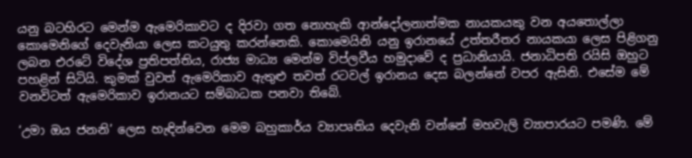යනු බටහිරට මෙන්ම ඇමෙරිකාවට ද දිරවා ගත නොහැකි ආන්දෝලනාත්මක නායකයකු වන අයතොල්ලා කොමෙනිගේ දෙවැනියා ලෙස කටයුතු කරන්නෙකි. කොමෙයිනි යනු ඉරානයේ උත්තරීතර නායකයා ලෙස පිළිගනු ලබන එරටේ විදේශ ප්‍රතිපත්තිය, රාජ්‍ය මාධ්‍ය මෙන්ම විප්ලවීය හමුදාවේ ද ප්‍රධානියායි. ජනාධිපති රයිසි ඔහුට පහළින් සිටියි. කුමක් වුවත් ඇමෙරිකාව ඇතුළු තවත් රටවල් ඉරානය දෙස බලන්නේ වපර ඇසිනි. එසේම මේ වනවිටත් ඇමෙරිකාව ඉරානයට සම්බාධක පනවා තිබේ.

‘උමා ඔය ජනනි’ ලෙස හැඳින්වෙන මෙම බහුකාර්ය ව්‍යාපෘතිය දෙවැනි වන්නේ මහවැලි ව්‍යාපාරයට පමණි. මේ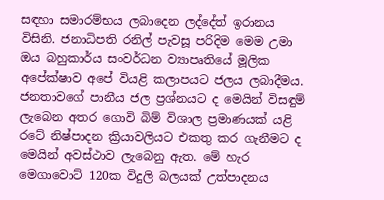සඳහා සමාරම්භය ලබාදෙන ලද්දේත් ඉරානය විසිනි. ජනාධිපති රනිල් පැවසූ පරිදිම මෙම උමා ඔය බහුකාර්ය සංවර්ධන ව්‍යාපෘතියේ මූලික අපේක්ෂාව අපේ වියළි කලාපයට ජලය ලබාදීමය. ජනතාවගේ පානීය ජල ප්‍රශ්නයට ද මෙයින් විසඳුම් ලැබෙන අතර ගොවි බිම් විශාල ප්‍රමාණයක් යළි රටේ නිෂ්පාදන ක්‍රියාවලියට එකතු කර ගැනීමට ද මෙයින් අවස්ථාව ලැබෙනු ඇත. මේ හැර මෙගාවොට් 120ක විදුලි බලයක් උත්පාදනය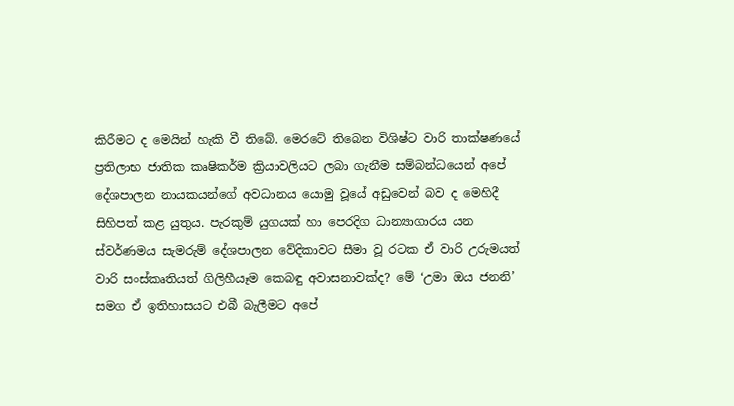කිරීමට ද මෙයින් හැකි වී තිබේ. මෙරටේ තිබෙන විශිෂ්ට වාරි තාක්ෂණයේ ප්‍රතිලාභ ජාතික කෘෂිකර්ම ක්‍රියාවලියට ලබා ගැනීම සම්බන්ධයෙන් අපේ දේශපාලන නායකයන්ගේ අවධානය යොමු වූයේ අඩුවෙන් බව ද මෙහිදී සිහිපත් කළ යුතුය. පැරකුම් යුගයක් හා පෙරදිග ධාන්‍යාගාරය යන ස්වර්ණමය සැමරුම් දේශපාලන වේදිකාවට සීමා වූ රටක ඒ වාරි උරුමයත් වාරි සංස්කෘතියත් ගිලිහීයෑම කෙබඳු අවාසනාවක්ද? මේ ‘උමා ඔය ජනනි’ සමග ඒ ඉතිහාසයට එබී බැලීමට අපේ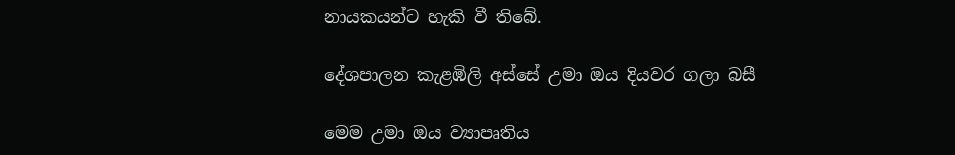නායකයන්ට හැකි වී තිබේ.

දේශපාලන කැළඹිලි අස්සේ උමා ඔය දියවර ගලා බසී

මෙම උමා ඔය ව්‍යාපෘතිය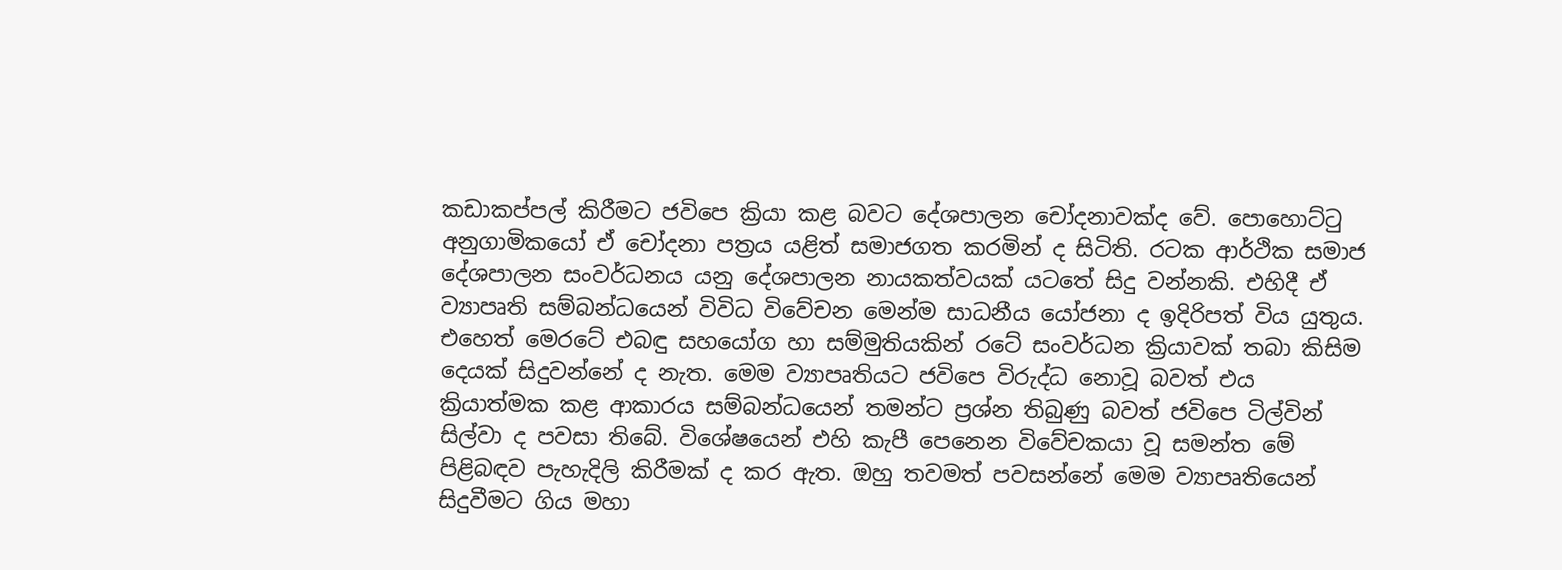කඩාකප්පල් කිරීමට ජවිපෙ ක්‍රියා කළ බවට දේශපාලන චෝදනාවක්ද වේ. පොහොට්ටු අනුගාමිකයෝ ඒ චෝදනා පත්‍රය යළිත් සමාජගත කරමින් ද සිටිති. රටක ආර්ථික සමාජ දේශපාලන සංවර්ධනය යනු දේශපාලන නායකත්වයක් යටතේ සිදු වන්නකි. එහිදී ඒ ව්‍යාපෘති සම්බන්ධයෙන් විවිධ විවේචන මෙන්ම සාධනීය යෝජනා ද ඉදිරිපත් විය යුතුය. එහෙත් මෙරටේ එබඳු සහයෝග හා සම්මුතියකින් රටේ සංවර්ධන ක්‍රියාවක් තබා කිසිම දෙයක් සිදුවන්නේ ද නැත. මෙම ව්‍යාපෘතියට ජවිපෙ විරුද්ධ නොවූ බවත් එය ක්‍රියාත්මක කළ ආකාරය සම්බන්ධයෙන් තමන්ට ප්‍රශ්න තිබුණු බවත් ජවිපෙ ටිල්වින් සිල්වා ද පවසා තිබේ. විශේෂයෙන් එහි කැපී පෙනෙන විවේචකයා වූ සමන්ත මේ පිළිබඳව පැහැදිලි කිරීමක් ද කර ඇත. ඔහු තවමත් පවසන්නේ මෙම ව්‍යාපෘතියෙන් සිදුවීමට ගිය මහා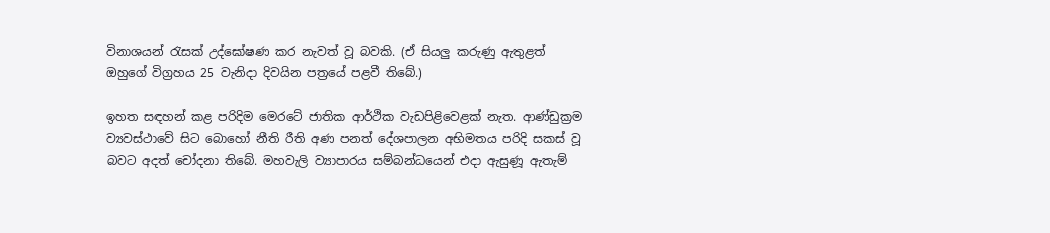විනාශයන් රැසක් උද්ඝෝෂණ කර නැවත් වූ බවකි. (ඒ සියලු කරුණු ඇතුළත් ඔහුගේ විග්‍රහය 25 වැනිදා දිවයින පත්‍රයේ පළවී තිබේ.)

ඉහත සඳහන් කළ පරිදිම මෙරටේ ජාතික ආර්ථික වැඩපිළිවෙළක් නැත. ආණ්ඩුක්‍රම ව්‍යවස්ථාවේ සිට බොහෝ නීති රීති අණ පනත් දේශපාලන අභිමතය පරිදි සකස් වූ බවට අදත් චෝදනා තිබේ. මහවැලි ව්‍යාපාරය සම්බන්ධයෙන් එදා ඇසුණූ ඇතැම්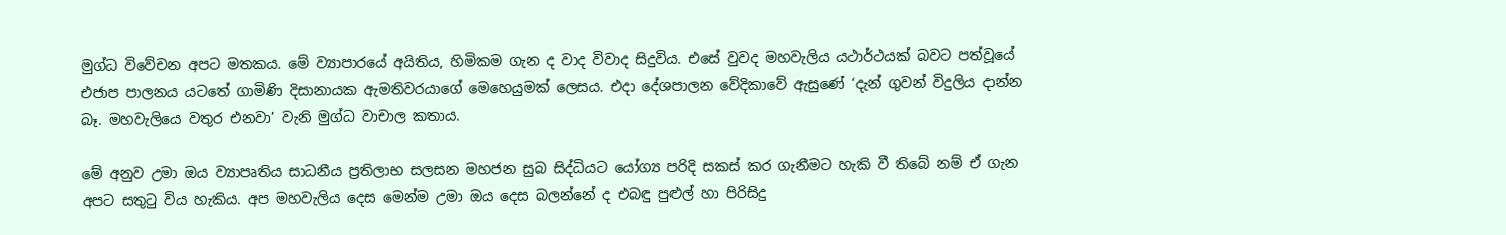මුග්ධ විවේචන අපට මතකය. මේ ව්‍යාපාරයේ අයිතිය, හිමිකම ගැන ද වාද විවාද සිදුවිය. එසේ වුවද මහවැලිය යථාර්ථයක් බවට පත්වූයේ එජාප පාලනය යටතේ ගාමිණි දිසානායක ඇමතිවරයාගේ මෙහෙයුමක් ලෙසය. එදා දේශපාලන වේදිකාවේ ඇසුණේ ‘දැන් ගුවන් විදුලිය දාන්න බෑ. මහවැලියෙ වතුර එනවා’ වැනි මුග්ධ වාචාල කතාය.

මේ අනුව උමා ඔය ව්‍යාපෘතිය සාධනීය ප්‍රතිලාභ සලසන මහජන සුබ සිද්ධියට යෝග්‍ය පරිදි සකස් කර ගැනීමට හැකි වී තිබේ නම් ඒ ගැන අපට සතුටු විය හැකිය. අප මහවැලිය දෙස මෙන්ම උමා ඔය දෙස බලන්නේ ද එබඳු පුළුල් හා පිරිසිදු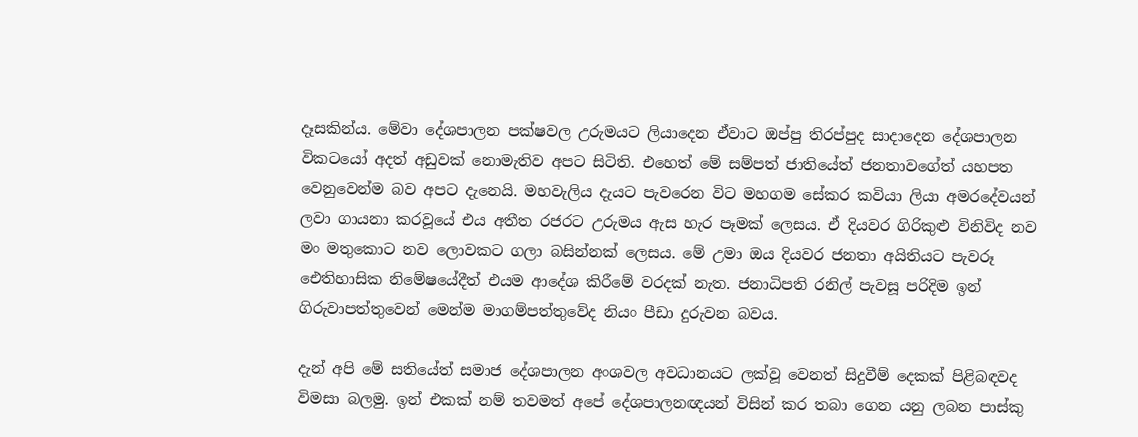දෑසකින්ය. මේවා දේශපාලන පක්ෂවල උරුමයට ලියාදෙන ඒවාට ඔප්පු තිරප්පුද සාදාදෙන දේශපාලන විකටයෝ අදත් අඩුවක් නොමැතිව අපට සිටිති. එහෙත් මේ සම්පත් ජාතියේත් ජනතාවගේත් යහපත වෙනුවෙන්ම බව අපට දැනෙයි. මහවැලිය දැයට පැවරෙන විට මහගම සේකර කවියා ලියා අමරදේවයන් ලවා ගායනා කරවූයේ එය අතීත රජරට උරුමය ඇස හැර පෑමක් ලෙසය. ඒ දියවර ගිරිකුළු විනිවිද නව මං මතුකොට නව ලොවකට ගලා බසින්නක් ලෙසය. මේ උමා ඔය දියවර ජනතා අයිතියට පැවරූ ඓතිහාසික නිමේෂයේදීත් එයම ආදේශ කිරීමේ වරදක් නැත. ජනාධිපති රනිල් පැවසූ පරිදිම ඉන් ගිරුවාපත්තුවෙන් මෙන්ම මාගම්පත්තුවේද නියං පීඩා දුරුවන බවය.

දැන් අපි මේ සතියේත් සමාජ දේශපාලන අංශවල අවධානයට ලක්වූ වෙනත් සිදුවීම් දෙකක් පිළිබඳවද විමසා බලමු. ඉන් එකක් නම් තවමත් අපේ දේශපාලනඥයන් විසින් කර තබා ගෙන යනු ලබන පාස්කු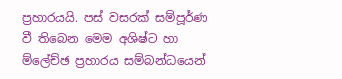ප්‍රහාරයයි. පස් වසරක් සම්පූර්ණ වී තිබෙන මෙම අශිෂ්ට හා ම්ලේච්ඡ ප්‍රහාරය සම්බන්ධයෙන්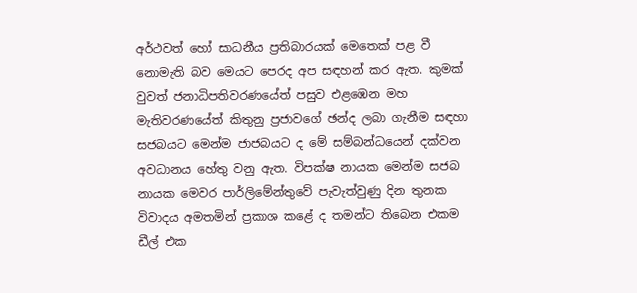අර්ථවත් හෝ සාධනීය ප්‍රතිබාරයක් මෙතෙක් පළ වී නොමැති බව මෙයට පෙරද අප සඳහන් කර ඇත. කුමක් වුවත් ජනාධිපතිවරණයේත් පසුව එළඹෙන මහ මැතිවරණයේත් කිතුනු ප්‍රජාවගේ ඡන්ද ලබා ගැනීම සඳහා සජබයට මෙන්ම ජාජබයට ද මේ සම්බන්ධයෙන් දක්වන අවධානය හේතු වනු ඇත. විපක්ෂ නායක මෙන්ම සජබ නායක මෙවර පාර්ලිමේන්තුවේ පැවැත්වුණු දින තුනක විවාදය අමතමින් ප්‍රකාශ කළේ ද තමන්ට තිබෙන එකම ඩීල් එක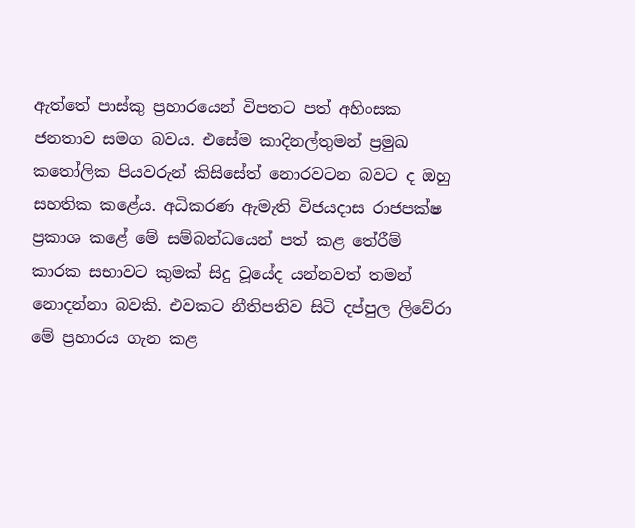ඇත්තේ පාස්කු ප්‍රහාරයෙන් විපතට පත් අහිංසක ජනතාව සමග බවය. එසේම කාදිනල්තුමන් ප්‍රමුඛ කතෝලික පියවරුන් කිසිසේත් නොරවටන බවට ද ඔහු සහතික කළේය. අධිකරණ ඇමැති විජයදාස රාජපක්ෂ ප්‍රකාශ කළේ මේ සම්බන්ධයෙන් පත් කළ තේරීම් කාරක සභාවට කුමක් සිදු වූයේද යන්නවත් තමන් නොදන්නා බවකි. එවකට නීතිපතිව සිටි දප්පුල ලිවේරා මේ ප්‍රහාරය ගැන කළ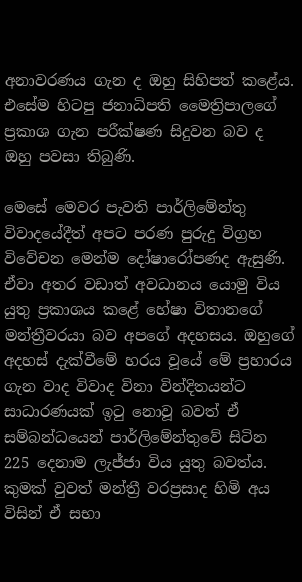අනාවරණය ගැන ද ඔහු සිහිපත් කළේය. එසේම හිටපු ජනාධිපති මෛත්‍රිපාලගේ ප්‍රකාශ ගැන පරීක්ෂණ සිදුවන බව ද ඔහු පවසා තිබුණි.

මෙසේ මෙවර පැවති පාර්ලිමේන්තු විවාදයේදීත් අපට පරණ පුරුදු විග්‍රහ විවේචන මෙන්ම දෝෂාරෝපණද ඇසුණි. ඒවා අතර වඩාත් අවධානය යොමු විය යුතු ප්‍රකාශය කළේ හේෂා විතානගේ මන්ත්‍රීවරයා බව අපගේ අදහසය. ඔහුගේ අදහස් දැක්වීමේ හරය වූයේ මේ ප්‍රහාරය ගැන වාද විවාද විනා වින්දිතයන්ට සාධාරණයක් ඉටු නොවූ බවත් ඒ සම්බන්ධයෙන් පාර්ලිමේන්තුවේ සිටින 225 දෙනාම ලැජ්ජා විය යුතු බවත්ය. කුමක් වුවත් මන්ත්‍රී වරප්‍රසාද හිමි අය විසින් ඒ සභා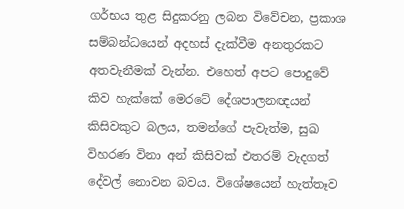ගර්භය තුළ සිදුකරනු ලබන විවේචන, ප්‍රකාශ සම්බන්ධයෙන් අදහස් දැක්වීම අනතුරකට අතවැනීමක් වැන්න. එහෙත් අපට පොදුවේ කිව හැක්කේ මෙරටේ දේශපාලනඥයන් කිසිවකුට බලය, තමන්ගේ පැවැත්ම, සුඛ විහරණ විනා අන් කිසිවක් එතරම් වැදගත් දේවල් නොවන බවය. විශේෂයෙන් හැත්තෑව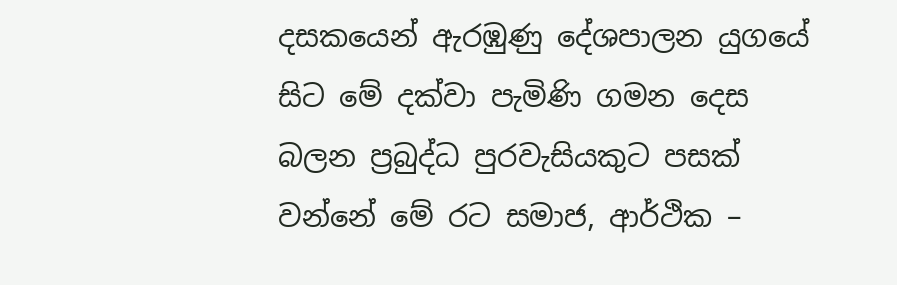දසකයෙන් ඇරඹුණු දේශපාලන යුගයේ සිට මේ දක්වා පැමිණි ගමන දෙස බලන ප්‍රබුද්ධ පුරවැසියකුට පසක් වන්නේ මේ රට සමාජ, ආර්ථික –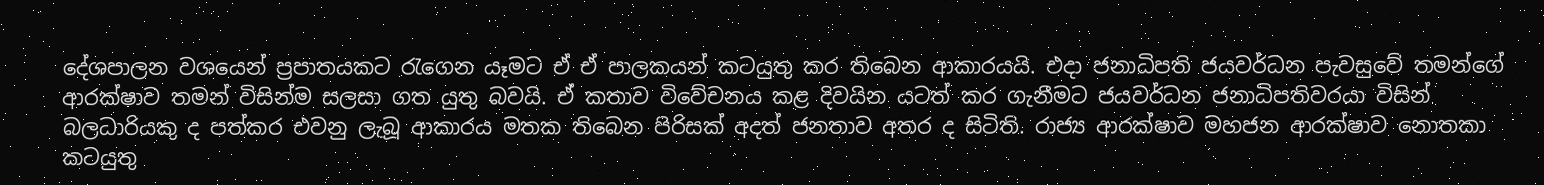දේශපාලන වශයෙන් ප්‍රපාතයකට රැගෙන යෑමට ඒ ඒ පාලකයන් කටයුතු කර තිබෙන ආකාරයයි. එදා ජනාධිපති ජයවර්ධන පැවසුවේ තමන්ගේ ආරක්ෂාව තමන් විසින්ම සලසා ගත යුතු බවයි. ඒ කතාව විවේචනය කළ දිවයින යටත් කර ගැනීමට ජයවර්ධන ජනාධිපතිවරයා විසින් බලධාරියකු ද පත්කර එවනු ලැබූ ආකාරය මතක තිබෙන පිරිසක් අදත් ජනතාව අතර ද සිටිති. රාජ්‍ය ආරක්ෂාව මහජන ආරක්ෂාව නොතකා කටයුතු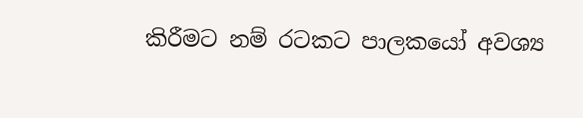කිරීමට නම් රටකට පාලකයෝ අවශ්‍ය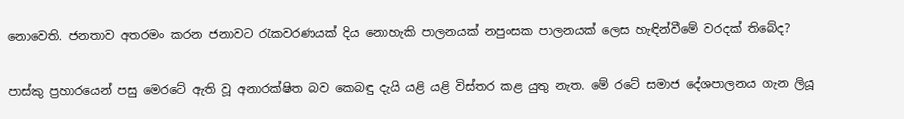නොවෙති. ජනතාව අතරමං කරන ජනාවට රැකවරණයක් දිය නොහැකි පාලනයක් නපුංසක පාලනයක් ලෙස හැඳින්වීමේ වරදක් තිබේද?

පාස්කු ප්‍රහාරයෙන් පසු මෙරටේ ඇති වූ අනාරක්ෂිත බව කෙබඳු දැයි යළි යළි විස්තර කළ යුතු නැත. මේ රටේ සමාජ දේශපාලනය ගැන ලියූ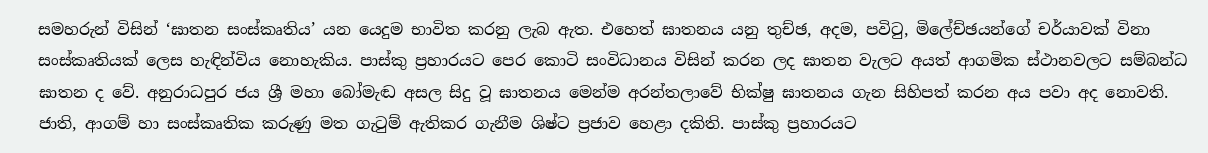සමහරුන් විසින් ‘ඝාතන සංස්කෘතිය’ යන යෙදුම භාවිත කරනු ලැබ ඇත. එහෙත් ඝාතනය යනු තුච්ඡ, අදම, පවිටු, මිලේච්ඡයන්ගේ චර්යාවක් විනා සංස්කෘතියක් ලෙස හැඳින්විය නොහැකිය. පාස්කු ප්‍රහාරයට පෙර කොටි සංවිධානය විසින් කරන ලද ඝාතන වැලට අයත් ආගමික ස්ථානවලට සම්බන්ධ ඝාතන ද වේ. අනුරාධපුර ජය ශ්‍රී මහා බෝමැඬ අසල සිදු වූ ඝාතනය මෙන්ම අරන්තලාවේ භික්ෂු ඝාතනය ගැන සිහිපත් කරන අය පවා අද නොවති. ජාති, ආගම් හා සංස්කෘතික කරුණු මත ගැටුම් ඇතිකර ගැනීම ශිෂ්ට ප්‍රජාව හෙළා දකිති. පාස්කු ප්‍රහාරයට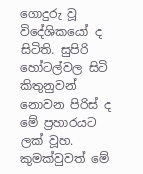ගොදුරු වූ විදේශිකයෝ ද සිටිති. සුපිරි හෝටල්වල සිටි කිතුනුවන් නොවන පිරිස් ද මේ ප්‍රහාරයට ලක් වූහ. කුමක්වුවත් මේ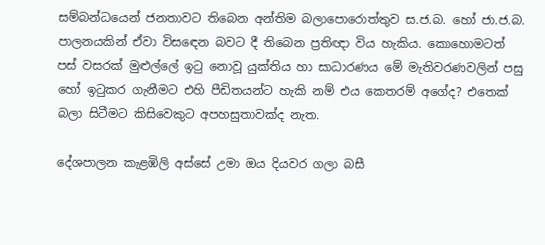සම්බන්ධයෙන් ජනතාවට තිබෙන අන්තිම බලාපොරොත්තුව ස.ජ.බ. හෝ ජා.ජ.බ. පාලනයකින් ඒවා විසඳෙන බවට දී තිබෙන ප්‍රතිඥා විය හැකිය. කොහොමටත් පස් වසරක් මුළුල්ලේ ඉටු නොවූ යුක්තිය හා සාධාරණය මේ මැතිවරණවලින් පසු හෝ ඉටුකර ගැනීමට එහි පීඩිතයන්ට හැකි නම් එය කෙතරම් අගේද? එතෙක් බලා සිටීමට කිසිවෙකුට අපහසුතාවක්ද නැත.

දේශපාලන කැළඹිලි අස්සේ උමා ඔය දියවර ගලා බසී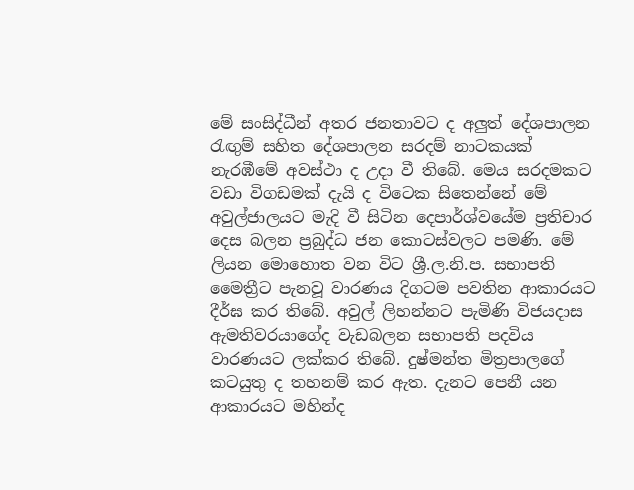මේ සංසිද්ධීන් අතර ජනතාවට ද අලුත් දේශපාලන රැඟුම් සහිත දේශපාලන සරදම් නාටකයක් නැරඹීමේ අවස්ථා ද උදා වී තිබේ. මෙය සරදමකට වඩා විගඩමක් දැයි ද විටෙක සිතෙන්නේ මේ අවුල්ජාලයට මැදි වී සිටින දෙපාර්ශ්වයේම ප්‍රතිචාර දෙස බලන ප්‍රබුද්ධ ජන කොටස්වලට පමණි. මේ ලියන මොහොත වන විට ශ්‍රී.ල.නි.ප. සභාපති මෛත්‍රීට පැනවූ වාරණය දිගටම පවතින ආකාරයට දීර්ඝ කර තිබේ. අවුල් ලිහන්නට පැමිණි විජයදාස ඇමතිවරයාගේද වැඩබලන සභාපති පදවිය වාරණයට ලක්කර තිබේ. දුෂ්මන්ත මිත්‍රපාලගේ කටයුතු ද තහනම් කර ඇත. දැනට පෙනී යන ආකාරයට මහින්ද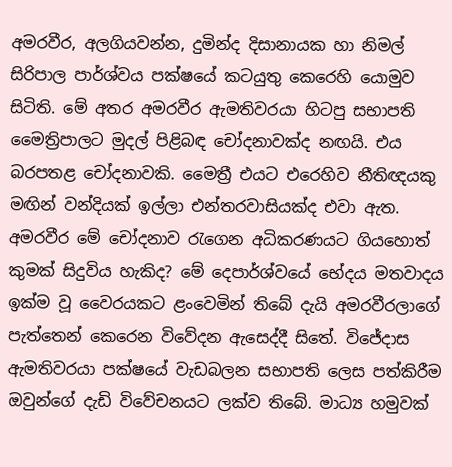අමරවීර, අලගියවන්න, දුමින්ද දිසානායක හා නිමල් සිරිපාල පාර්ශ්වය පක්ෂයේ කටයුතු කෙරෙහි යොමුව සිටිති. මේ අතර අමරවීර ඇමතිවරයා හිටපු සභාපති මෛත්‍රිපාලට මුදල් පිළිබඳ චෝදනාවක්ද නඟයි. එය බරපතළ චෝදනාවකි. මෛත්‍රී එයට එරෙහිව නීතිඥයකු මඟින් වන්දියක් ඉල්ලා එන්තරවාසියක්ද එවා ඇත. අමරවීර මේ චෝදනාව රැගෙන අධිකරණයට ගියහොත් කුමක් සිදුවිය හැකිද? මේ දෙපාර්ශ්වයේ භේදය මතවාදය ඉක්ම වූ වෛරයකට ළංවෙමින් තිබේ දැයි අමරවීරලාගේ පැත්තෙන් කෙරෙන විවේදන ඇසෙද්දී සිතේ. විජේදාස ඇමතිවරයා පක්ෂයේ වැඩබලන සභාපති ලෙස පත්කිරීම ඔවුන්ගේ දැඩි විවේචනයට ලක්ව තිබේ. මාධ්‍ය හමුවක්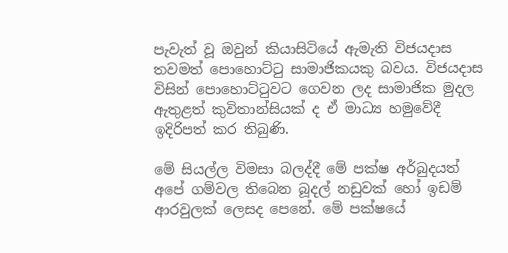පැවැත් වූ ඔවුන් කියාසිටියේ ඇමැති විජයදාස තවමත් පොහොට්ටු සාමාජිකයකු බවය. විජයදාස විසින් පොහොට්ටුවට ගෙවන ලද සාමාජික මුදල ඇතුළත් කුවිතාන්සියක් ද ඒ මාධ්‍ය හමුවේදී ඉදිරිපත් කර තිබුණි.

මේ සියල්ල විමසා බලද්දී මේ පක්ෂ අර්බුදයත් අපේ ගම්වල තිබෙන බූදල් නඩුවක් හෝ ඉඩම් ආරවුලක් ලෙසද පෙනේ. මේ පක්ෂයේ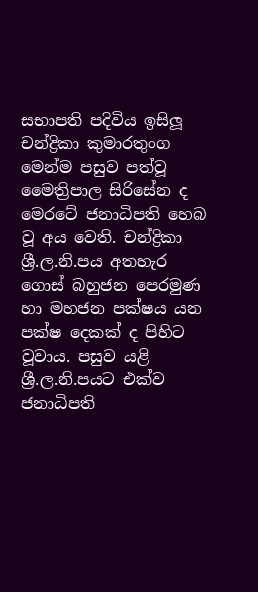සභාපති පදිවිය ඉසිලූ චන්ද්‍රිකා කුමාරතුංග මෙන්ම පසුව පත්වූ මෛත්‍රිපාල සිරිසේන ද මෙරටේ ජනාධිපති හෙබ වූ අය වෙති. චන්ද්‍රිකා ශ්‍රී.ල.නි.පය අතහැර ගොස් බහුජන පෙරමුණ හා මහජන පක්ෂය යන පක්ෂ දෙකක් ද පිහිට වූවාය. පසුව යළි ශ්‍රී.ල.නි.පයට එක්ව ජනාධිපති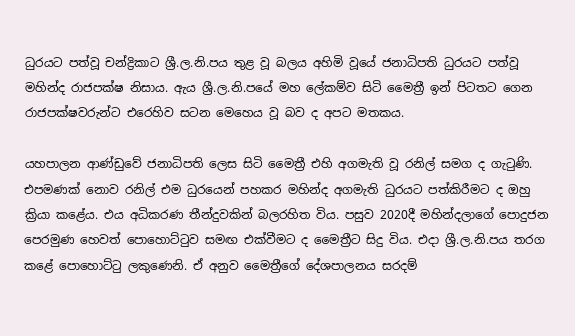ධුරයට පත්වූ චන්ද්‍රිකාට ශ්‍රී.ල.නි.පය තුළ වූ බලය අහිමි වූයේ ජනාධිපති ධුරයට පත්වූ මහින්ද රාජපක්ෂ නිසාය. ඇය ශ්‍රී.ල.නි.පයේ මහ ලේකම්ව සිටි මෛත්‍රී ඉන් පිටතට ගෙන රාජපක්ෂවරුන්ට එරෙහිව සටන මෙහෙය වූ බව ද අපට මතකය.

යහපාලන ආණ්ඩුවේ ජනාධිපති ලෙස සිටි මෛත්‍රී එහි අගමැති වූ රනිල් සමග ද ගැටුණි. එපමණක් නොව රනිල් එම ධුරයෙන් පහකර මහින්ද අගමැති ධුරයට පත්කිරීමට ද ඔහු ක්‍රියා කළේය. එය අධිකරණ තීන්දුවකින් බලරහිත විය. පසුව 2020දී මහින්දලාගේ පොදුජන පෙරමුණ හෙවත් පොහොට්ටුව සමඟ එක්වීමට ද මෛත්‍රීට සිදු විය. එදා ශ්‍රී.ල.නි.පය තරග කළේ පොහොට්ටු ලකුණෙනි. ඒ අනුව මෛත්‍රීගේ දේශපාලනය සරදම්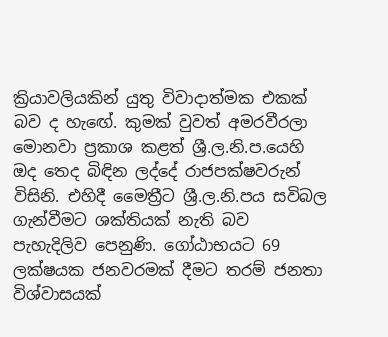ක්‍රියාවලියකින් යුතු විවාදාත්මක එකක් බව ද හැඟේ. කුමක් වුවත් අමරවීරලා මොනවා ප්‍රකාශ කළත් ශ්‍රී.ල.නි.ප.යෙහි ඔද තෙද බිඳින ලද්දේ රාජපක්ෂවරුන් විසිනි. එහිදී මෛත්‍රීට ශ්‍රී.ල.නි.පය සවිබල ගැන්වීමට ශක්තියක් නැති බව පැහැදිලිව පෙනුණි. ගෝඨාභයට 69 ලක්ෂයක ජනවරමක් දීමට තරම් ජනතා විශ්වාසයක්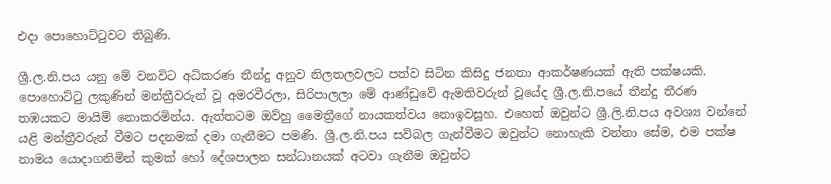එදා පොහොට්ටුවට තිබුණි.

ශ්‍රී.ල.නි.පය යනු මේ වනවිට අධිකරණ තීන්දු අනුව නිලතලවලට පත්ව සිටින කිසිදු ජනතා ආකර්ෂණයක් ඇති පක්ෂයකි. පොහොට්ටු ලකුණින් මන්ත්‍රීවරුන් වූ අමරවීරලා, සිරිපාලලා මේ ආණ්ඩුවේ ඇමතිවරුන් වූයේද ශ්‍රී.ල.නි.පයේ තීන්දු තීරණ තඹයකට මායිම් නොකරමින්ය. ඇත්තටම ඔව්හු මෛත්‍රීගේ නායකත්වය නොඉවසූහ. එහෙත් ඔවුන්ට ශ්‍රී.ලි.නි.පය අවශ්‍ය වන්නේ යළි මන්ත්‍රීවරුන් වීමට පදනමක් දමා ගැනීමට පමණි. ශ්‍රී.ල.නි.පය සවිබල ගැන්වීමට ඔවුන්ට නොහැකි වන්නා සේම, එම පක්ෂ නාමය යොදාගනිමින් කුමක් හෝ දේශපාලන සන්ධානයක් අටවා ගැනීම ඔවුන්ට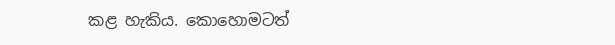කළ හැකිය. කොහොමටත්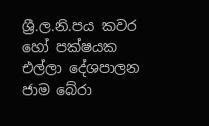ශ්‍රී.ල.නි.පය කවර හෝ පක්ෂයක එල්ලා දේශපාලන ජාම බේරා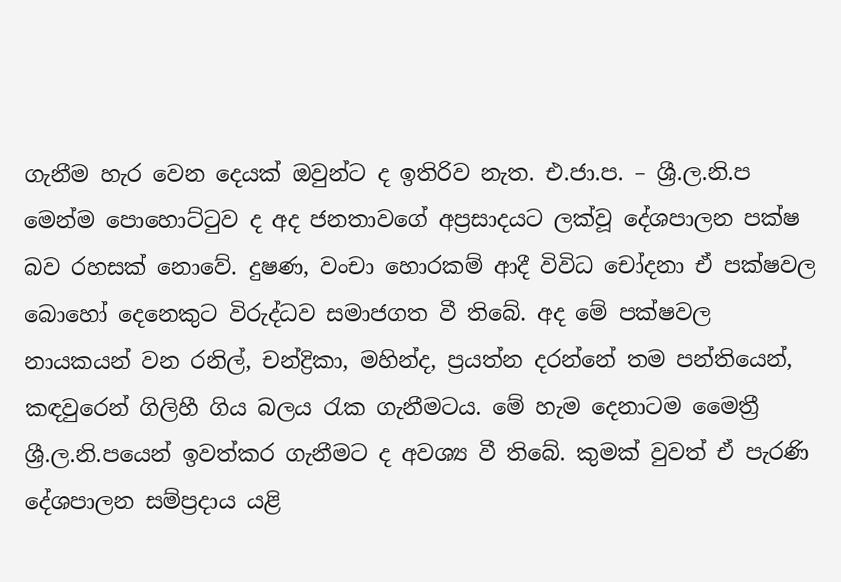ගැනීම හැර වෙන දෙයක් ඔවුන්ට ද ඉතිරිව නැත. එ.ජා.ප. – ශ්‍රී.ල.නි.ප මෙන්ම පොහොට්ටුව ද අද ජනතාවගේ අප්‍රසාදයට ලක්වූ දේශපාලන පක්ෂ බව රහසක් නොවේ. දුෂණ, වංචා හොරකම් ආදී විවිධ චෝදනා ඒ පක්ෂවල බොහෝ දෙනෙකුට විරුද්ධව සමාජගත වී තිබේ. අද මේ පක්ෂවල නායකයන් වන රනිල්, චන්ද්‍රිකා, මහින්ද, ප්‍රයත්න දරන්නේ තම පන්තියෙන්, කඳවුරෙන් ගිලිහී ගිය බලය රැක ගැනීමටය. මේ හැම දෙනාටම මෛත්‍රී ශ්‍රී.ල.නි.පයෙන් ඉවත්කර ගැනීමට ද අවශ්‍ය වී තිබේ. කුමක් වුවත් ඒ පැරණි දේශපාලන සම්ප්‍රදාය යළි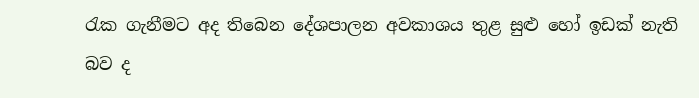රැක ගැනීමට අද තිබෙන දේශපාලන අවකාශය තුළ සුළු හෝ ඉඩක් නැති බව ද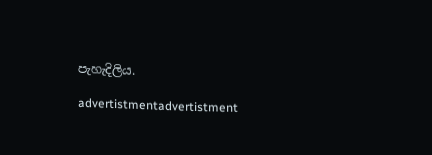පැහැදිලිය.

advertistmentadvertistment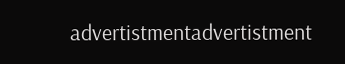advertistmentadvertistment